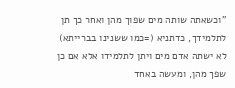"וכשאתה שותה מים שפוך מהן ואחר כך תן לתלמידך, כדתניא (=כמו ששנינו בברייתא) לא ישתה אדם מים ויתן לתלמידו אלא אם כן שפך מהן, ומעשה באחד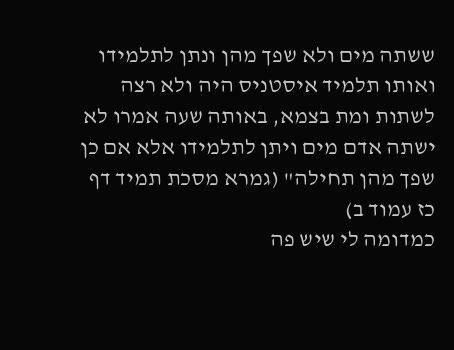ששתה מים ולא שפך מהן ונתן לתלמידו ואותו תלמיד איסטניס היה ולא רצה לשתות ומת בצמא, באותה שעה אמרו לא ישתה אדם מים ויתן לתלמידו אלא אם כן שפך מהן תחילה" (גמרא מסכת תמיד דף כז עמוד ב)
כמדומה לי שיש פה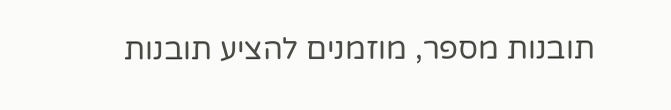תובנות מספר, מוזמנים להציע תובנות